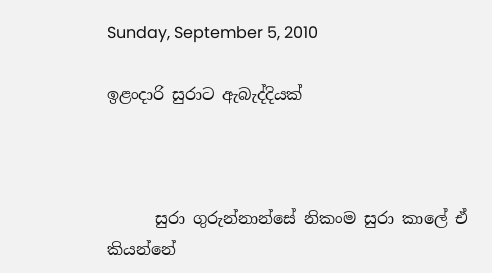Sunday, September 5, 2010

ඉළංදාරි සුරාට ඇබැද්දියක්



      සුරා ගුරුන්නාන්සේ නිකංම සුරා කාලේ ඒ කියන්නේ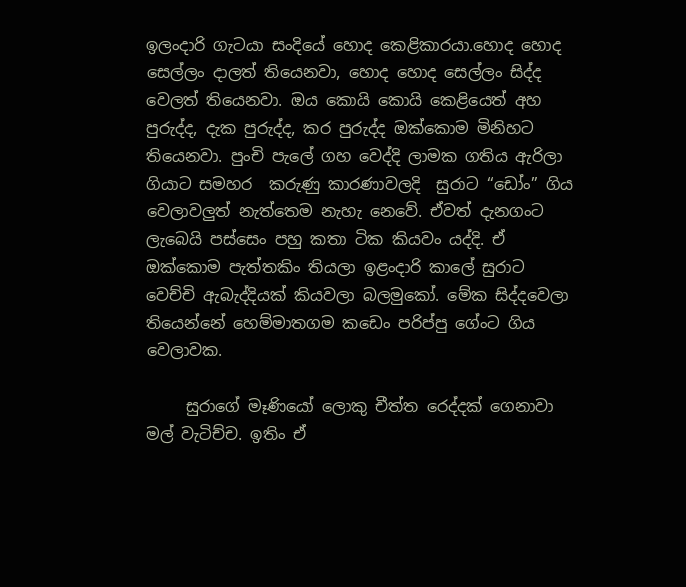ඉලංදාරි ගැටයා සංදි‍යේ හොද කෙළිකාරයා.හොද හොද සෙල්ලං දාලත් තියෙනවා, හොද හොද සෙල්ලං සිද්ද වෙලත් තියෙනවා. ඔය කොයි ‍කොයි කෙළියෙත් අහ පුරුද්ද, දැක පුරුද්ද, කර පුරුද්ද ඔක්කොම මිනිහට තියෙනවා. පුංචි පැලේ ගහ වෙද්දි ලාමක ගතිය ඇරිලා ගියාට සමහර  කරුණු කාරණාවලදි  සුරාට “ඩෝං” ගිය වෙලාවලුත් නැත්තෙම නැහැ නෙවේ. ඒවත් දැනගංට ලැබෙයි පස්සෙං පහු කතා ටික කියවං යද්දි. ඒ ඔක්කොම පැත්තකිං තියලා ඉළංදාරි කාලේ සුරාට වෙච්චි ඇබැද්දියක් කියවලා බලමුකෝ. මේක සිද්දවෙලා තියෙන්නේ හෙම්මාතගම කඩෙං පරිප්පු ගේංට ගිය වෙලාවක.

     සුරාගේ මෑණියෝ ලොකු චීත්ත රෙද්දක් ගෙනාවා මල් වැටිච්ච. ඉතිං ඒ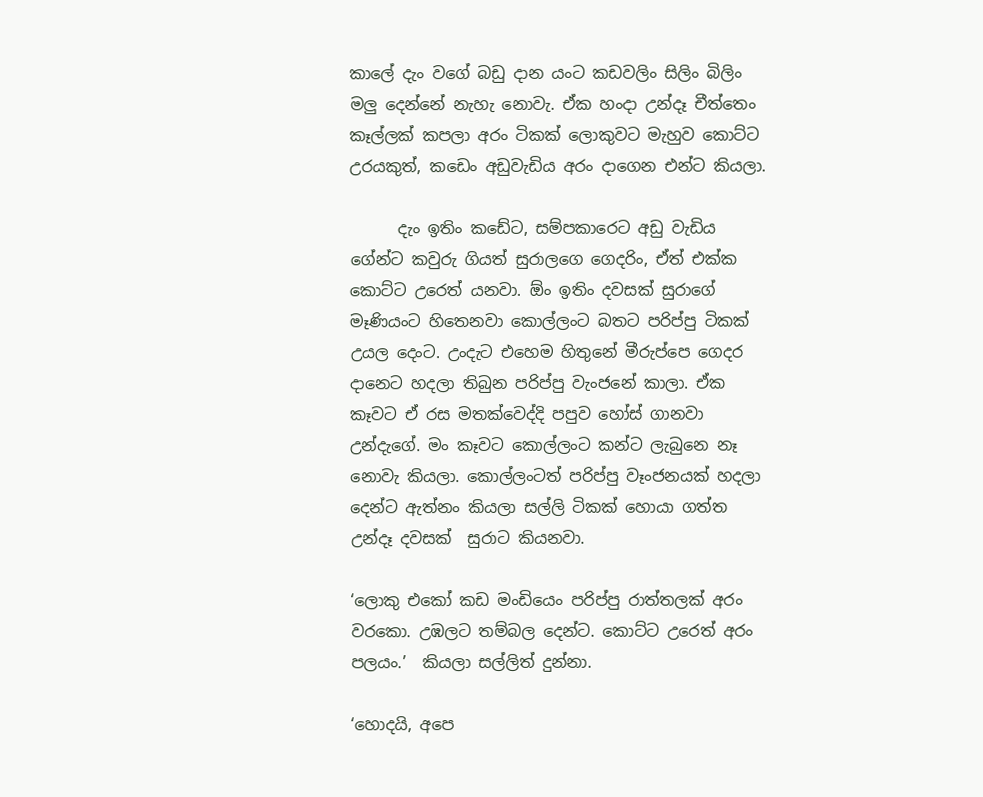කාලේ දැං වගේ බඩු දාන යංට කඩවලිං සිලිං බිලිං මලු දෙන්නේ නැහැ නොවැ. ඒක හංදා උන්දෑ චීත්තෙං කෑල්ලක් කපලා අරං ටිකක් ලොකුවට මැහුව කොට්ට උරයකුත්, කඩෙං අඩුවැඩිය අරං දාගෙන එන්ට කියලා.

      දැං ඉතිං කඩේට, සම්පකාරෙට අඩු වැඩිය ගේන්ට කවුරු ගියත් සුරාලගෙ ගෙදරිං, ඒත් එක්ක කොට්ට උරෙත් යනවා. ඕං ඉතිං දවසක් සුරාගේ මෑණියංට හිතෙනවා කොල්ලංට බතට පරිප්පු ටිකක් උයල දෙංට. උංදැට එහෙම හිතුනේ මීරුප්පෙ ගෙදර දානෙට හදලා තිබුන පරිප්පු වැංජනේ කාලා. ඒක කෑවට ඒ රස මතක්වෙද්දි පපුව හෝස් ගානවා උන්දැගේ. මං කෑවට කොල්ලංට කන්ට ලැබුනෙ නෑ නොවැ කියලා. කොල්ලංටත් පරිප්පු වෑංජනයක් හදලා දෙන්ට ඇත්නං කියලා සල්ලි ටිකක් හොයා ගත්ත උන්දෑ දවසක්  සුරාට කියනවා.

‘ලොකු එකෝ කඩ මංඩියෙං පරිප්පු රාත්තලක් අරං වරකො. උඹලට තම්බල දෙන්ට. කොට්ට උරෙත් අරං පලයං.’  කියලා සල්ලිත් දුන්නා.

‘හොදයි, අපෙ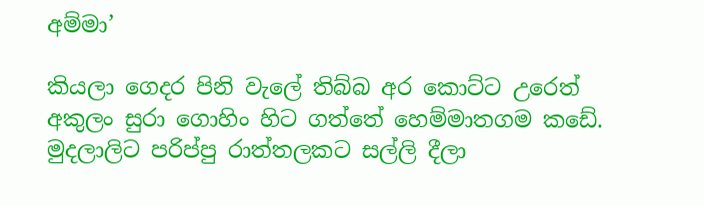අම්මා’

කියලා ගෙදර පිනි වැලේ තිබ්බ අර කොට්ට උරෙත් අකුලං සුරා ගොහිං හිට ගත්තේ හෙම්මාතගම කඩේ. මුදලාලිට පරිප්පු රාත්තලකට සල්ලි දීලා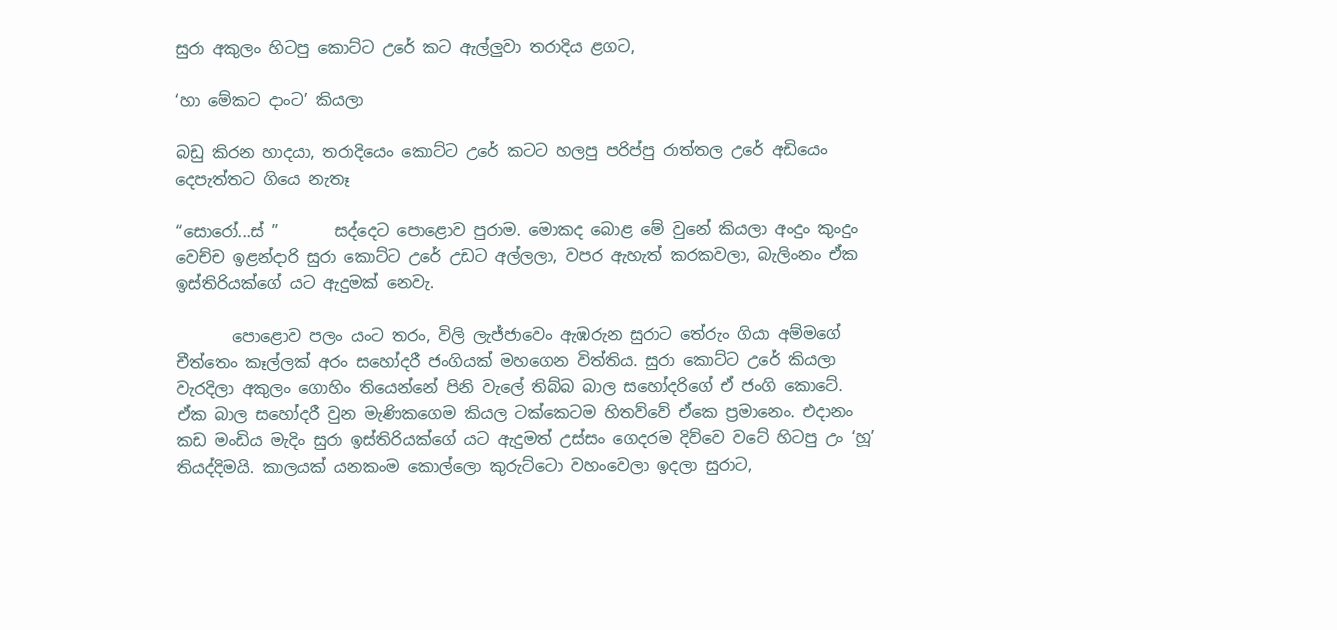සුරා අකුලං හිටපු කොට්ට උරේ කට ඇල්ලුවා තරාදිය ළගට,

‘හා මේකට දාංට’ කියලා

බඩු කිරන හාදයා, තරාදියෙං කොට්ට උරේ කටට හලපු පරිප්පු රාත්තල උරේ අඩි‍යෙං දෙපැත්තට ගියෙ නැතෑ

“සොරෝ...ස් ”       සද්දෙට පොළොව පුරාම. මොකද බොළ මේ වුනේ කියලා අංදුං කුංදුං වෙච්ච ඉළන්දාරි සුරා කොට්ට උරේ උඩට අල්ලලා, වපර ඇහැත් කරකවලා, බැලිංනං ඒක ඉස්තිරියක්ගේ යට ඇදුමක් නෙවැ.

       පොළොව පලං යංට තරං, විලි ලැජ්ජාවෙං ඇඹරුන සුරාට තේරුං ගියා අම්මගේ චීත්තෙං කෑල්ලක් අරං සහෝදරී ජංගියක් මහගෙන විත්තිය. සුරා කොට්ට උරේ කියලා වැරදිලා අකුලං ගොහිං තියෙන්නේ පිනි වැලේ තිබ්බ බාල සහෝදරිගේ ඒ ජංගි කොටේ. ඒක බාල සහෝදරී වුන මැණිකගෙම කියල ටක්කෙටම හිතව්වේ ඒකෙ ප්‍රමානෙං. එදානං කඩ මංඩිය මැදිං සුරා ඉස්තිරියක්ගේ යට ඇදුමත් උස්සං ගෙදරම දිව්වෙ වටේ හිටපු උං ‘හූ’ තියද්දිමයි. කාලයක් යනකංම කොල්ලො කුරුට්ටො වහංවෙලා ඉදලා සුරාට,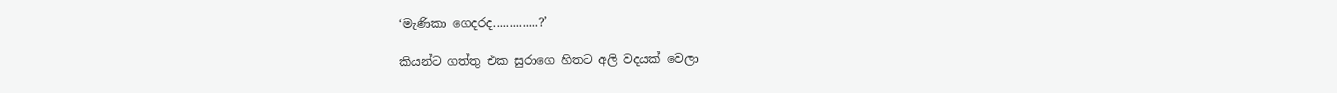‘මැණිකා ගෙදරද..............?’

කියන්ට ගත්තු එක සුරාගෙ හිතට අලි වදයක් වෙලා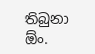තිබුනා ඕං.